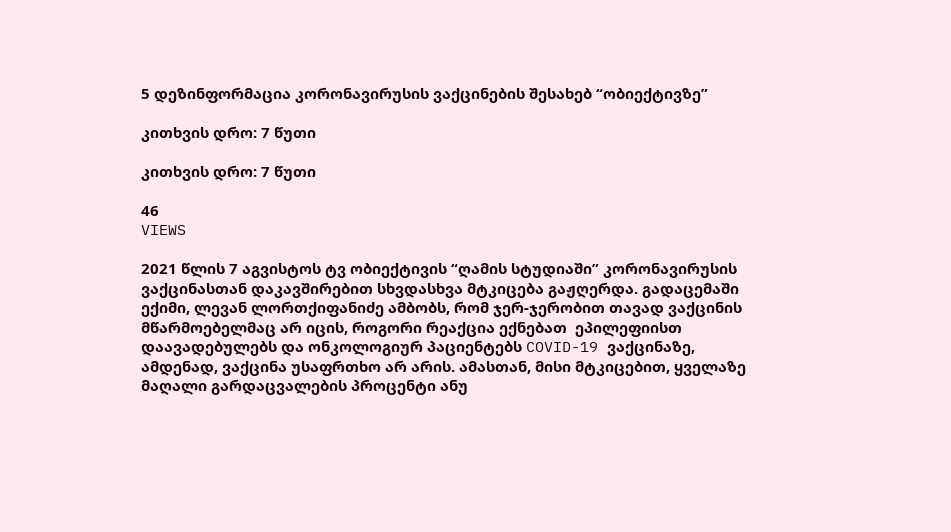5 დეზინფორმაცია კორონავირუსის ვაქცინების შესახებ “ობიექტივზე”

კითხვის დრო: 7 წუთი

კითხვის დრო: 7 წუთი

46
VIEWS

2021 წლის 7 აგვისტოს ტვ ობიექტივის “ღამის სტუდიაში” კორონავირუსის ვაქცინასთან დაკავშირებით სხვდასხვა მტკიცება გაჟღერდა. გადაცემაში ექიმი, ლევან ლორთქიფანიძე ამბობს, რომ ჯერ-ჯერობით თავად ვაქცინის მწარმოებელმაც არ იცის, როგორი რეაქცია ექნებათ  ეპილეფიისთ დაავადებულებს და ონკოლოგიურ პაციენტებს COVID-19 ვაქცინაზე, ამდენად, ვაქცინა უსაფრთხო არ არის. ამასთან, მისი მტკიცებით, ყველაზე მაღალი გარდაცვალების პროცენტი ანუ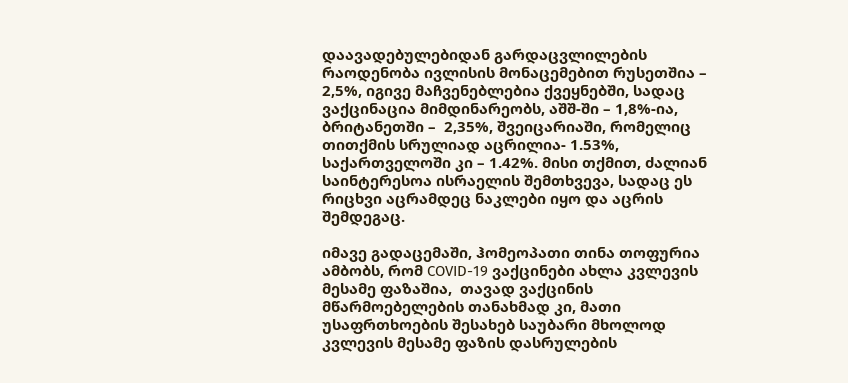დაავადებულებიდან გარდაცვლილების რაოდენობა ივლისის მონაცემებით რუსეთშია – 2,5%, იგივე მაჩვენებლებია ქვეყნებში, სადაც ვაქცინაცია მიმდინარეობს, აშშ-ში – 1,8%-ია, ბრიტანეთში –  2,35%, შვეიცარიაში, რომელიც თითქმის სრულიად აცრილია- 1.53%, საქართველოში კი – 1.42%. მისი თქმით, ძალიან საინტერესოა ისრაელის შემთხვევა, სადაც ეს რიცხვი აცრამდეც ნაკლები იყო და აცრის შემდეგაც.

იმავე გადაცემაში, ჰომეოპათი თინა თოფურია ამბობს, რომ COVID-19 ვაქცინები ახლა კვლევის მესამე ფაზაშია,  თავად ვაქცინის მწარმოებელების თანახმად კი, მათი უსაფრთხოების შესახებ საუბარი მხოლოდ კვლევის მესამე ფაზის დასრულების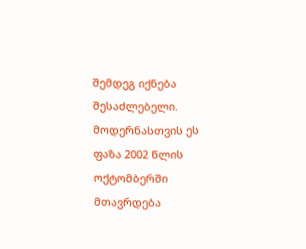შემდეგ იქნება შესაძლებელი. მოდერნასთვის ეს ფაზა 2002 წლის ოქტომბერში მთავრდება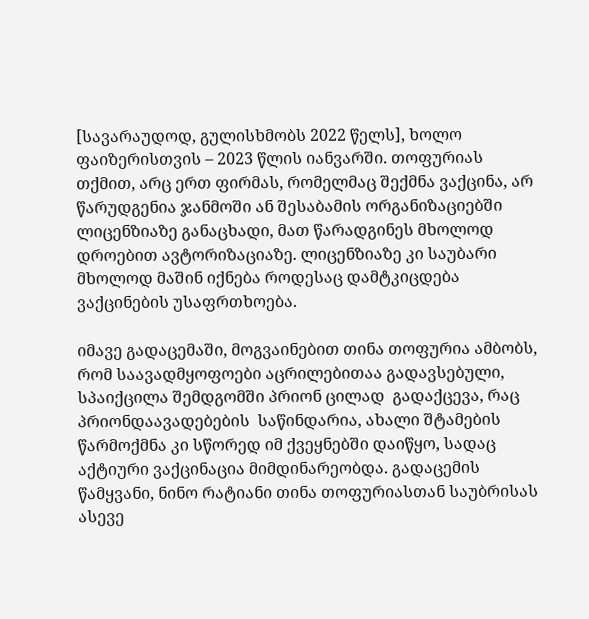[სავარაუდოდ, გულისხმობს 2022 წელს], ხოლო ფაიზერისთვის – 2023 წლის იანვარში. თოფურიას თქმით, არც ერთ ფირმას, რომელმაც შექმნა ვაქცინა, არ წარუდგენია ჯანმოში ან შესაბამის ორგანიზაციებში ლიცენზიაზე განაცხადი, მათ წარადგინეს მხოლოდ დროებით ავტორიზაციაზე. ლიცენზიაზე კი საუბარი მხოლოდ მაშინ იქნება როდესაც დამტკიცდება ვაქცინების უსაფრთხოება.

იმავე გადაცემაში, მოგვაინებით თინა თოფურია ამბობს, რომ საავადმყოფოები აცრილებითაა გადავსებული, სპაიქცილა შემდგომში პრიონ ცილად  გადაქცევა, რაც პრიონდაავადებების  საწინდარია, ახალი შტამების წარმოქმნა კი სწორედ იმ ქვეყნებში დაიწყო, სადაც აქტიური ვაქცინაცია მიმდინარეობდა. გადაცემის წამყვანი, ნინო რატიანი თინა თოფურიასთან საუბრისას ასევე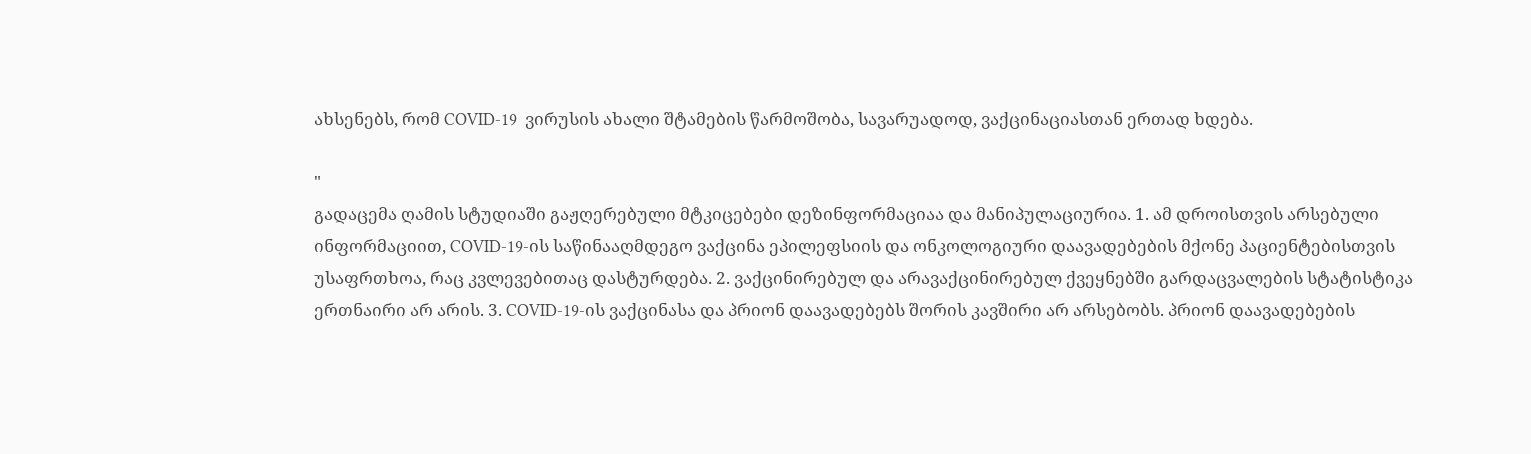ახსენებს, რომ COVID-19  ვირუსის ახალი შტამების წარმოშობა, სავარუადოდ, ვაქცინაციასთან ერთად ხდება.

"
გადაცემა ღამის სტუდიაში გაჟღერებული მტკიცებები დეზინფორმაციაა და მანიპულაციურია. 1. ამ დროისთვის არსებული ინფორმაციით, COVID-19-ის საწინააღმდეგო ვაქცინა ეპილეფსიის და ონკოლოგიური დაავადებების მქონე პაციენტებისთვის უსაფრთხოა, რაც კვლევებითაც დასტურდება. 2. ვაქცინირებულ და არავაქცინირებულ ქვეყნებში გარდაცვალების სტატისტიკა ერთნაირი არ არის. 3. COVID-19-ის ვაქცინასა და პრიონ დაავადებებს შორის კავშირი არ არსებობს. პრიონ დაავადებების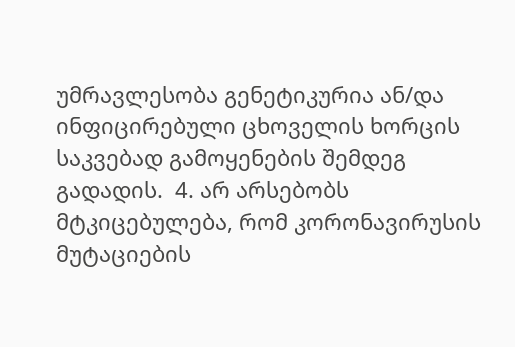უმრავლესობა გენეტიკურია ან/და ინფიცირებული ცხოველის ხორცის საკვებად გამოყენების შემდეგ გადადის.  4. არ არსებობს მტკიცებულება, რომ კორონავირუსის მუტაციების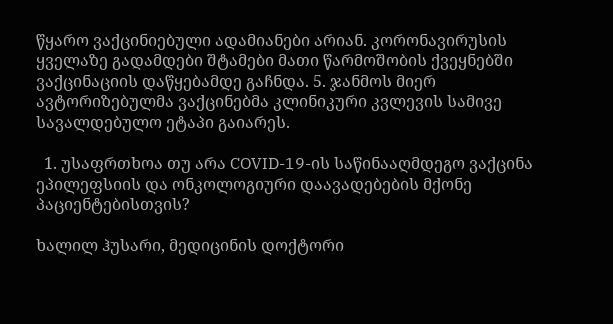წყარო ვაქცინიებული ადამიანები არიან. კორონავირუსის ყველაზე გადამდები შტამები მათი წარმოშობის ქვეყნებში ვაქცინაციის დაწყებამდე გაჩნდა. 5. ჯანმოს მიერ ავტორიზებულმა ვაქცინებმა კლინიკური კვლევის სამივე სავალდებულო ეტაპი გაიარეს.

  1. უსაფრთხოა თუ არა COVID-19-ის საწინააღმდეგო ვაქცინა ეპილეფსიის და ონკოლოგიური დაავადებების მქონე პაციენტებისთვის?

ხალილ ჰუსარი, მედიცინის დოქტორი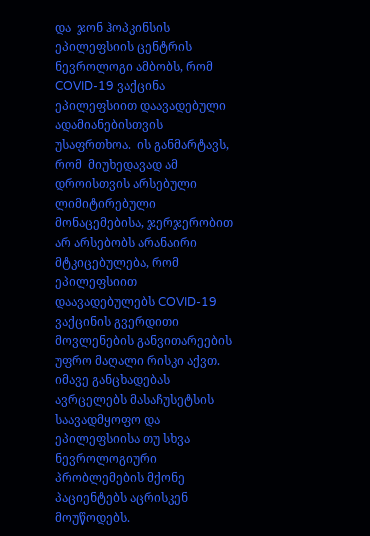და  ჯონ ჰოპკინსის ეპილეფსიის ცენტრის ნევროლოგი ამბობს, რომ COVID-19 ვაქცინა ეპილეფსიით დაავადებული ადამიანებისთვის უსაფრთხოა.  ის განმარტავს, რომ  მიუხედავად ამ დროისთვის არსებული ლიმიტირებული მონაცემებისა, ჯერჯერობით არ არსებობს არანაირი მტკიცებულება, რომ ეპილეფსიით დაავადებულებს COVID-19 ვაქცინის გვერდითი მოვლენების განვითარეების უფრო მაღალი რისკი აქვთ. იმავე განცხადებას ავრცელებს მასაჩუსეტსის საავადმყოფო და ეპილეფსიისა თუ სხვა ნევროლოგიური პრობლემების მქონე პაციენტებს აცრისკენ მოუწოდებს.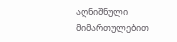აღნიშნული მიმართულებით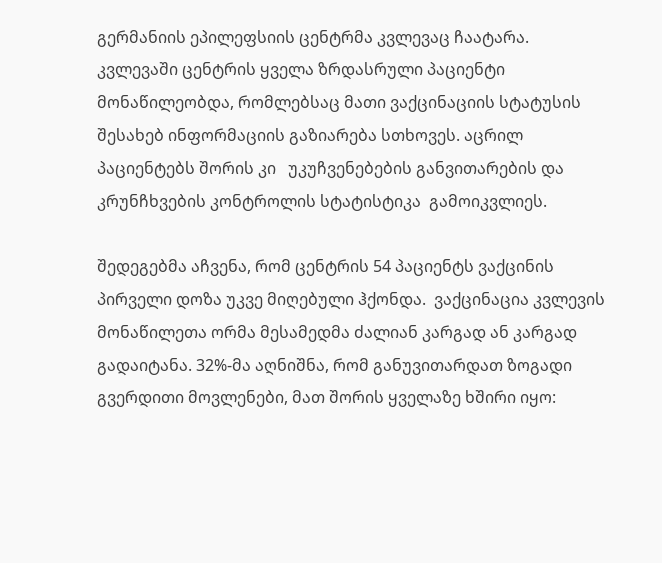გერმანიის ეპილეფსიის ცენტრმა კვლევაც ჩაატარა. კვლევაში ცენტრის ყველა ზრდასრული პაციენტი მონაწილეობდა, რომლებსაც მათი ვაქცინაციის სტატუსის შესახებ ინფორმაციის გაზიარება სთხოვეს. აცრილ პაციენტებს შორის კი   უკუჩვენებების განვითარების და კრუნჩხვების კონტროლის სტატისტიკა  გამოიკვლიეს.

შედეგებმა აჩვენა, რომ ცენტრის 54 პაციენტს ვაქცინის პირველი დოზა უკვე მიღებული ჰქონდა.  ვაქცინაცია კვლევის მონაწილეთა ორმა მესამედმა ძალიან კარგად ან კარგად გადაიტანა. 32%-მა აღნიშნა, რომ განუვითარდათ ზოგადი გვერდითი მოვლენები, მათ შორის ყველაზე ხშირი იყო: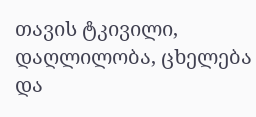თავის ტკივილი, დაღლილობა, ცხელება და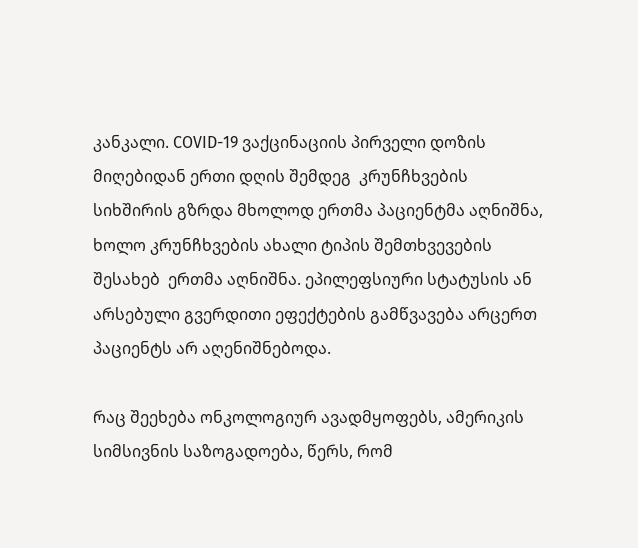კანკალი. COVID-19 ვაქცინაციის პირველი დოზის მიღებიდან ერთი დღის შემდეგ  კრუნჩხვების სიხშირის გზრდა მხოლოდ ერთმა პაციენტმა აღნიშნა, ხოლო კრუნჩხვების ახალი ტიპის შემთხვევების შესახებ  ერთმა აღნიშნა. ეპილეფსიური სტატუსის ან არსებული გვერდითი ეფექტების გამწვავება არცერთ პაციენტს არ აღენიშნებოდა.

რაც შეეხება ონკოლოგიურ ავადმყოფებს, ამერიკის სიმსივნის საზოგადოება, წერს, რომ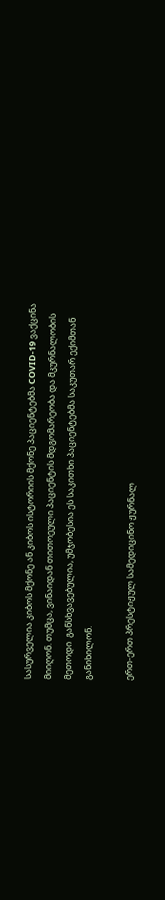სასურველია კიბოს მქონე ან კიბოს ისტორიის მქონე პაციენტებმა COVID-19 ვაქცინა  მიიღონ. თუმცა, ვინაიდან თითოეული პაციენტის მდგომარეობა და მკურნალობის მეთოდი  განსხვავებულია, უმჯობესია ეს საკითხი პაციენტებმა საკუთარ ექიმთან განიხილონ.

ერთ-ერთ პრესტიჟულ სამედიცინო ჟურნალ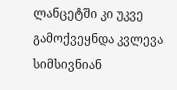ლანცეტში კი უკვე გამოქვეყნდა კვლევა სიმსივნიან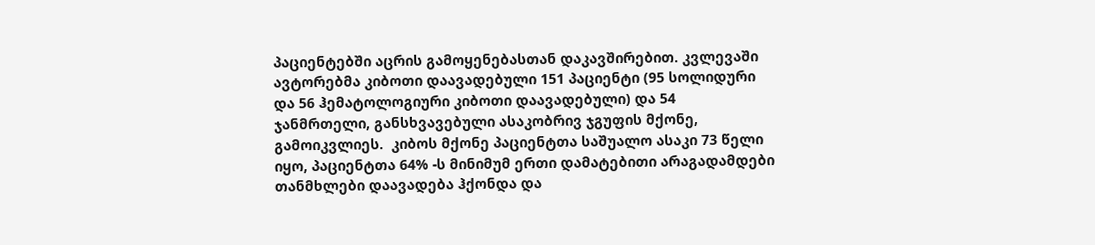პაციენტებში აცრის გამოყენებასთან დაკავშირებით. კვლევაში ავტორებმა კიბოთი დაავადებული 151 პაციენტი (95 სოლიდური  და 56 ჰემატოლოგიური კიბოთი დაავადებული) და 54 ჯანმრთელი, განსხვავებული ასაკობრივ ჯგუფის მქონე, გამოიკვლიეს.  კიბოს მქონე პაციენტთა საშუალო ასაკი 73 წელი იყო, პაციენტთა 64% -ს მინიმუმ ერთი დამატებითი არაგადამდები თანმხლები დაავადება ჰქონდა და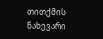თითქმის ნახევარი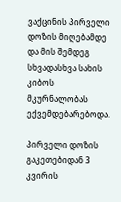ვაქცინის პირველი დოზის მიღებამდე და მის შემდეგ სხვადასხვა სახის კიბოს მკურნალობას ექვემდებარებოდა.

პირველი დოზის გაკეთებიდან 3 კვირის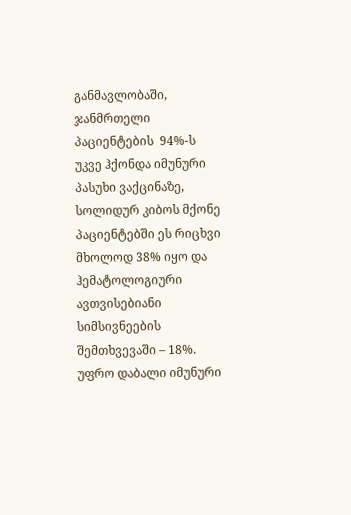განმავლობაში, ჯანმრთელი პაციენტების  94%-ს უკვე ჰქონდა იმუნური პასუხი ვაქცინაზე, სოლიდურ კიბოს მქონე პაციენტებში ეს რიცხვი მხოლოდ 38% იყო და ჰემატოლოგიური ავთვისებიანი სიმსივნეების შემთხვევაში – 18%. უფრო დაბალი იმუნური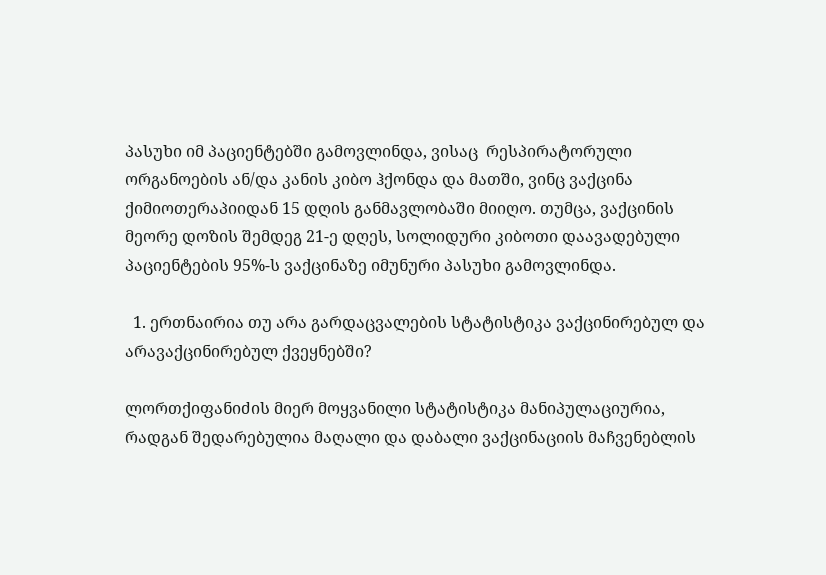პასუხი იმ პაციენტებში გამოვლინდა, ვისაც  რესპირატორული ორგანოების ან/და კანის კიბო ჰქონდა და მათში, ვინც ვაქცინა ქიმიოთერაპიიდან 15 დღის განმავლობაში მიიღო. თუმცა, ვაქცინის მეორე დოზის შემდეგ 21-ე დღეს, სოლიდური კიბოთი დაავადებული პაციენტების 95%-ს ვაქცინაზე იმუნური პასუხი გამოვლინდა.

  1. ერთნაირია თუ არა გარდაცვალების სტატისტიკა ვაქცინირებულ და არავაქცინირებულ ქვეყნებში?

ლორთქიფანიძის მიერ მოყვანილი სტატისტიკა მანიპულაციურია, რადგან შედარებულია მაღალი და დაბალი ვაქცინაციის მაჩვენებლის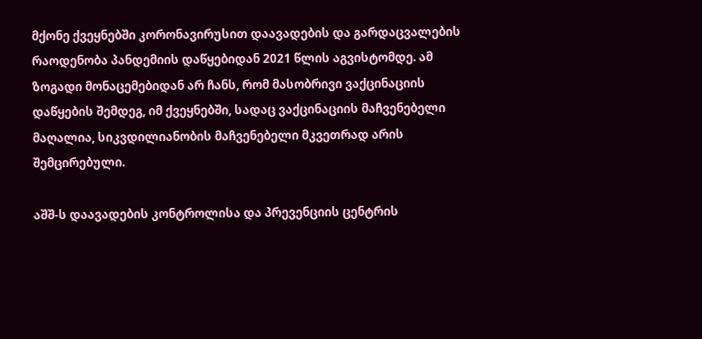მქონე ქვეყნებში კორონავირუსით დაავადების და გარდაცვალების რაოდენობა პანდემიის დაწყებიდან 2021 წლის აგვისტომდე. ამ ზოგადი მონაცემებიდან არ ჩანს, რომ მასობრივი ვაქცინაციის დაწყების შემდეგ, იმ ქვეყნებში, სადაც ვაქცინაციის მაჩვენებელი მაღალია, სიკვდილიანობის მაჩვენებელი მკვეთრად არის შემცირებული.

აშშ-ს დაავადების კონტროლისა და პრევენციის ცენტრის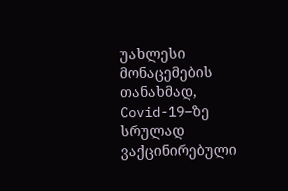უახლესი მონაცემების თანახმად, Covid-19–ზე სრულად ვაქცინირებული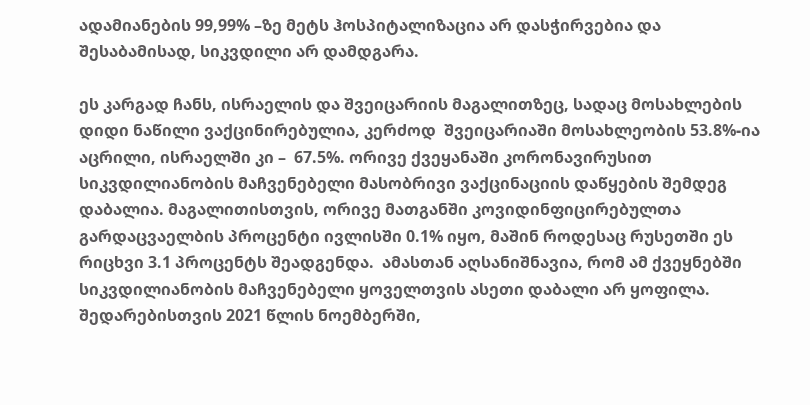ადამიანების 99,99% –ზე მეტს ჰოსპიტალიზაცია არ დასჭირვებია და შესაბამისად, სიკვდილი არ დამდგარა.

ეს კარგად ჩანს, ისრაელის და შვეიცარიის მაგალითზეც, სადაც მოსახლების დიდი ნაწილი ვაქცინირებულია, კერძოდ  შვეიცარიაში მოსახლეობის 53.8%-ია აცრილი, ისრაელში კი –  67.5%. ორივე ქვეყანაში კორონავირუსით სიკვდილიანობის მაჩვენებელი მასობრივი ვაქცინაციის დაწყების შემდეგ დაბალია. მაგალითისთვის, ორივე მათგანში კოვიდინფიცირებულთა გარდაცვაელბის პროცენტი ივლისში 0.1% იყო, მაშინ როდესაც რუსეთში ეს რიცხვი 3.1 პროცენტს შეადგენდა.  ამასთან აღსანიშნავია, რომ ამ ქვეყნებში სიკვდილიანობის მაჩვენებელი ყოველთვის ასეთი დაბალი არ ყოფილა. შედარებისთვის 2021 წლის ნოემბერში,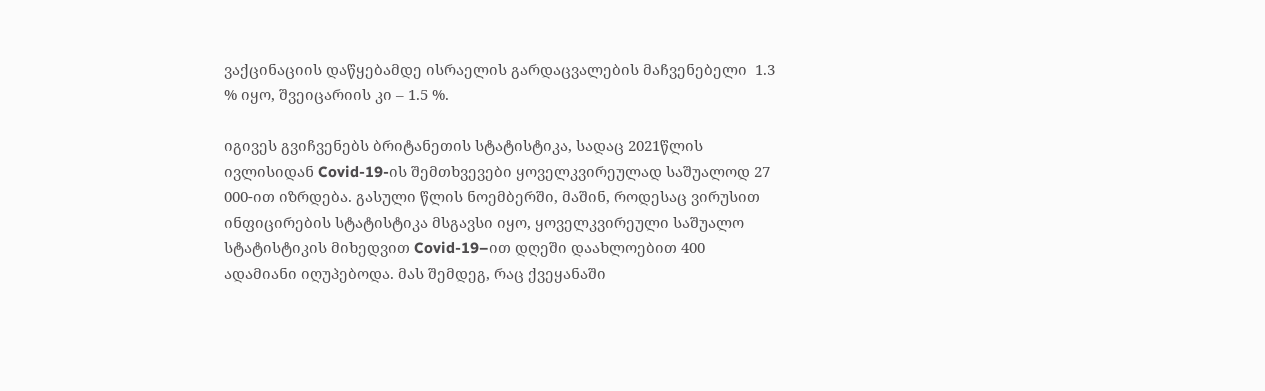ვაქცინაციის დაწყებამდე ისრაელის გარდაცვალების მაჩვენებელი  1.3 % იყო, შვეიცარიის კი – 1.5 %.

იგივეს გვიჩვენებს ბრიტანეთის სტატისტიკა, სადაც 2021წლის ივლისიდან Covid-19-ის შემთხვევები ყოველკვირეულად საშუალოდ 27 000-ით იზრდება. გასული წლის ნოემბერში, მაშინ, როდესაც ვირუსით ინფიცირების სტატისტიკა მსგავსი იყო, ყოველკვირეული საშუალო სტატისტიკის მიხედვით Covid-19–ით დღეში დაახლოებით 400 ადამიანი იღუპებოდა. მას შემდეგ, რაც ქვეყანაში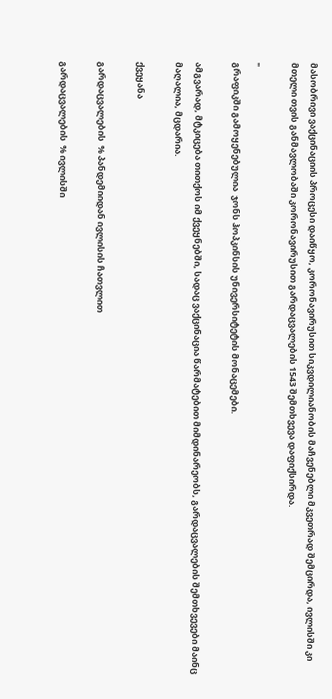მასობრივი ვაქცინაციის პროცესი დაიწყო, კორონავირუსით სიკვდილიანობის მაჩვენებლი მკვეთრად შემცირდა, ივლისში კი მთელი თვის განმავლობაში კორონავირუსით გარდაცვალების 1543 შემთხვევა დაფიქსირდა.

"
გრაფიკში გამოყენებულია  ჯონს ჰოპკინსის უნივერსიტეტის მონაცემები.

ამგვარად, მტკიცება თითქოს იმ ქვეყნებში, სადაც ვაქცინაცია წარმატებით მიმდინარეობს, გარდაცვალების შემთხვევები მაინც მაღალია, მცდარია.

ქვეყანა

გარდაცვალების  % პანდემიიდან ივლისის ჩათვლით

გარდაცვალების  % ივლისში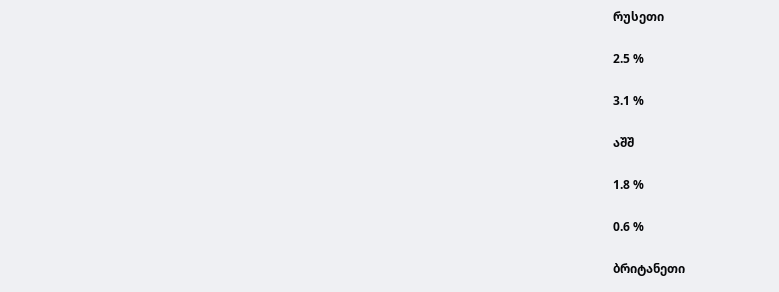რუსეთი

2.5 %

3.1 %

აშშ

1.8 %

0.6 %

ბრიტანეთი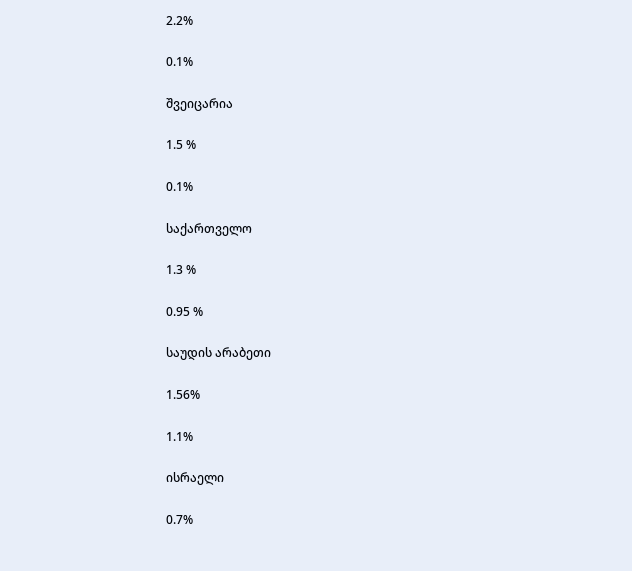2.2%

0.1%

შვეიცარია

1.5 %

0.1%

საქართველო

1.3 %

0.95 %

საუდის არაბეთი

1.56%

1.1%

ისრაელი

0.7%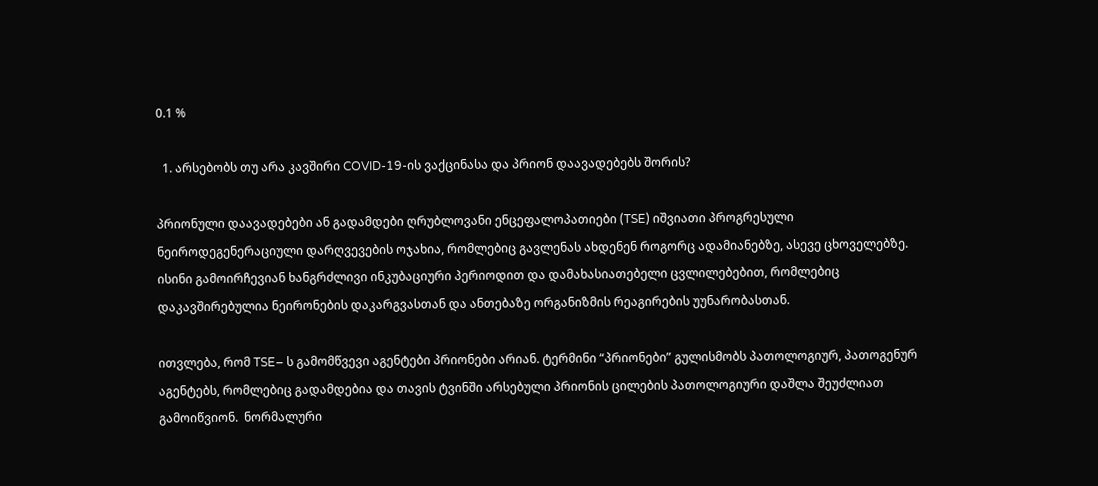0.1 %

  1. არსებობს თუ არა კავშირი COVID-19-ის ვაქცინასა და პრიონ დაავადებებს შორის?

პრიონული დაავადებები ან გადამდები ღრუბლოვანი ენცეფალოპათიები (TSE) იშვიათი პროგრესული ნეიროდეგენერაციული დარღვევების ოჯახია, რომლებიც გავლენას ახდენენ როგორც ადამიანებზე, ასევე ცხოველებზე. ისინი გამოირჩევიან ხანგრძლივი ინკუბაციური პერიოდით და დამახასიათებელი ცვლილებებით, რომლებიც დაკავშირებულია ნეირონების დაკარგვასთან და ანთებაზე ორგანიზმის რეაგირების უუნარობასთან.

ითვლება, რომ TSE– ს გამომწვევი აგენტები პრიონები არიან. ტერმინი “პრიონები” გულისმობს პათოლოგიურ, პათოგენურ აგენტებს, რომლებიც გადამდებია და თავის ტვინში არსებული პრიონის ცილების პათოლოგიური დაშლა შეუძლიათ გამოიწვიონ.  ნორმალური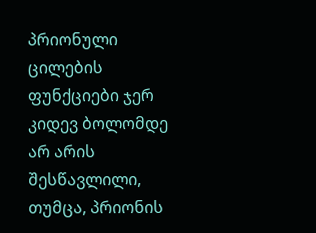პრიონული ცილების ფუნქციები ჯერ კიდევ ბოლომდე არ არის შესწავლილი, თუმცა, პრიონის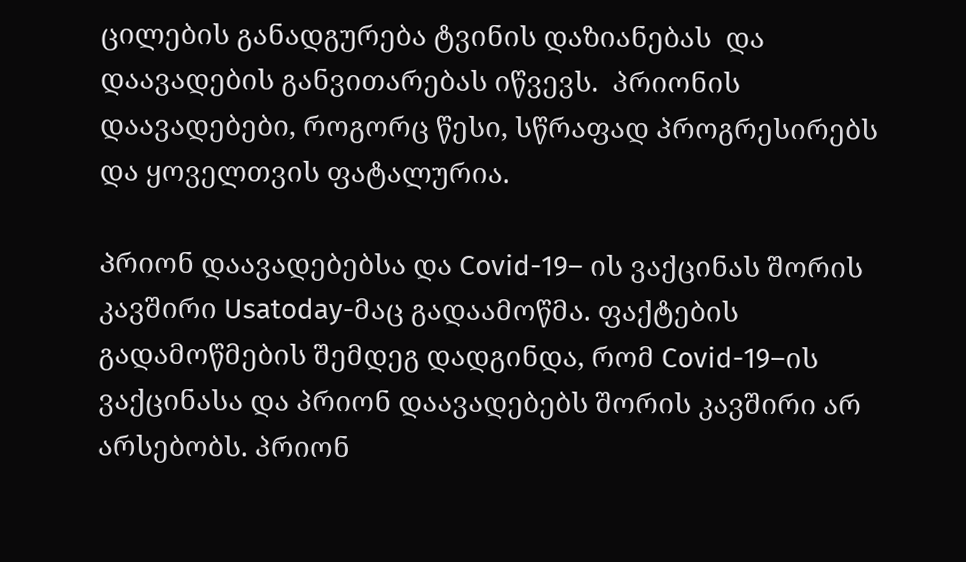ცილების განადგურება ტვინის დაზიანებას  და დაავადების განვითარებას იწვევს.  პრიონის დაავადებები, როგორც წესი, სწრაფად პროგრესირებს და ყოველთვის ფატალურია.

Პრიონ დაავადებებსა და Covid-19– ის ვაქცინას შორის კავშირი Usatoday-მაც გადაამოწმა. ფაქტების გადამოწმების შემდეგ დადგინდა, რომ Covid-19–ის ვაქცინასა და პრიონ დაავადებებს შორის კავშირი არ არსებობს. პრიონ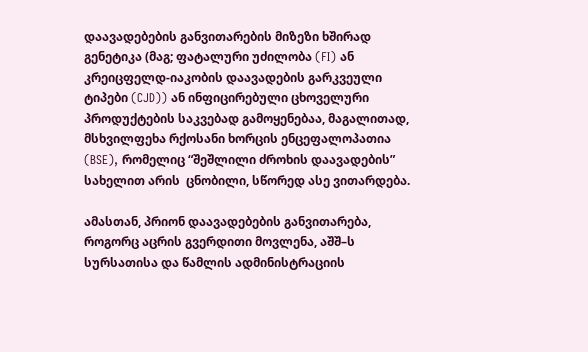დაავადებების განვითარების მიზეზი ხშირად გენეტიკა (მაგ; ფატალური უძილობა (FI) ან კრეიცფელდ-იაკობის დაავადების გარკვეული ტიპები (CJD)) ან ინფიცირებული ცხოველური პროდუქტების საკვებად გამოყენებაა, მაგალითად, მსხვილფეხა რქოსანი ხორცის ენცეფალოპათია (BSE), რომელიც “შეშლილი ძროხის დაავადების” სახელით არის  ცნობილი, სწორედ ასე ვითარდება.

ამასთან, პრიონ დაავადებების განვითარება, როგორც აცრის გვერდითი მოვლენა, აშშ–ს სურსათისა და წამლის ადმინისტრაციის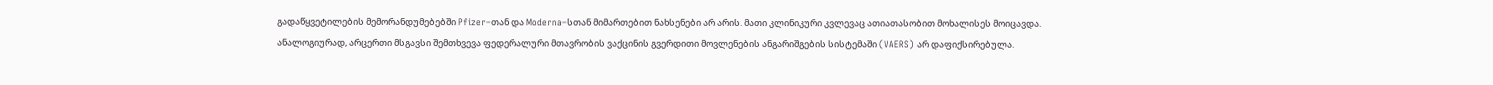გადაწყვეტილების მემორანდუმებებში Pfizer–თან და Moderna–სთან მიმართებით ნახსენები არ არის. მათი კლინიკური კვლევაც ათიათასობით მოხალისეს მოიცავდა. ანალოგიურად, არცერთი მსგავსი შემთხვევა ფედერალური მთავრობის ვაქცინის გვერდითი მოვლენების ანგარიშგების სისტემაში (VAERS) არ დაფიქსირებულა.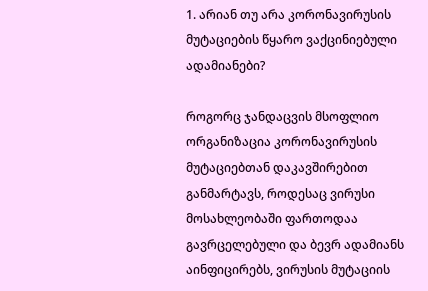1. არიან თუ არა კორონავირუსის მუტაციების წყარო ვაქცინიებული ადამიანები?

როგორც ჯანდაცვის მსოფლიო ორგანიზაცია კორონავირუსის მუტაციებთან დაკავშირებით განმარტავს, როდესაც ვირუსი მოსახლეობაში ფართოდაა გავრცელებული და ბევრ ადამიანს აინფიცირებს, ვირუსის მუტაციის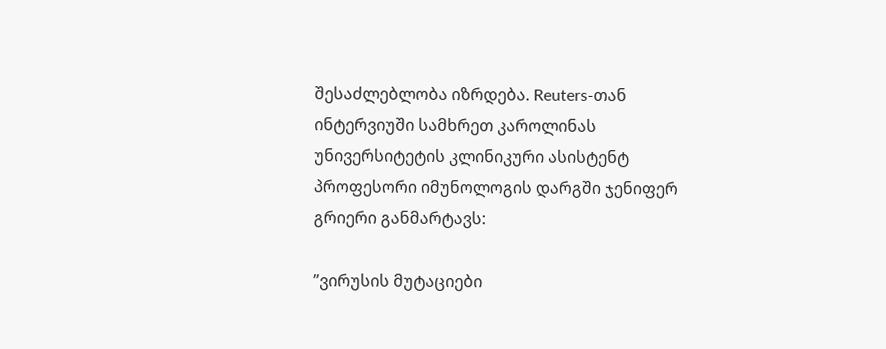შესაძლებლობა იზრდება. Reuters-თან ინტერვიუში სამხრეთ კაროლინას უნივერსიტეტის კლინიკური ასისტენტ პროფესორი იმუნოლოგის დარგში ჯენიფერ გრიერი განმარტავს:

”ვირუსის მუტაციები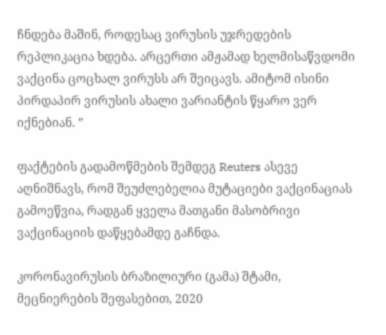ჩნდება მაშინ, როდესაც ვირუსის უჯრედების რეპლიკაცია ხდება. არცერთი ამჟამად ხელმისაწვდომი ვაქცინა ცოცხალ ვირუსს არ შეიცავს. ამიტომ ისინი პირდაპირ ვირუსის ახალი ვარიანტის წყარო ვერ იქნებიან. ”

ფაქტების გადამოწმების შემდეგ Reuters ასევე აღნიშნავს, რომ შეუძლებელია მუტაციები ვაქცინაციას გამოეწვია, რადგან ყველა მათგანი მასობრივი ვაქცინაციის დაწყებამდე გაჩნდა.

კორონავირუსის ბრაზილიური (გამა) შტამი, მეცნიერების შეფასებით, 2020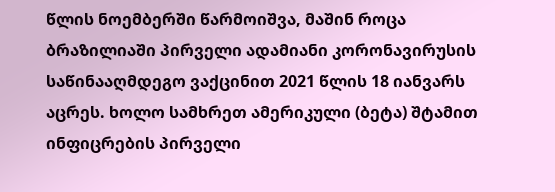წლის ნოემბერში წარმოიშვა, მაშინ როცა ბრაზილიაში პირველი ადამიანი კორონავირუსის საწინააღმდეგო ვაქცინით 2021 წლის 18 იანვარს აცრეს. ხოლო სამხრეთ ამერიკული (ბეტა) შტამით ინფიცრების პირველი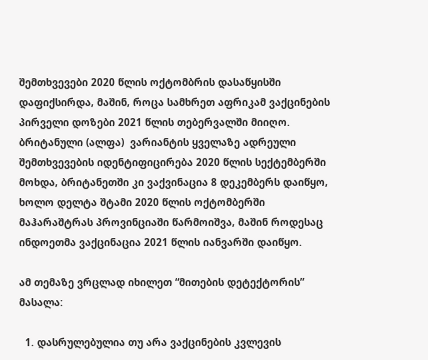შემთხვევები 2020 წლის ოქტომბრის დასაწყისში დაფიქსირდა, მაშინ, როცა სამხრეთ აფრიკამ ვაქცინების პირველი დოზები 2021 წლის თებერვალში მიიღო. ბრიტანული (ალფა)  ვარიანტის ყველაზე ადრეული შემთხვევების იდენტიფიცირება 2020 წლის სექტემბერში მოხდა, ბრიტანეთში კი ვაქვინაცია 8 დეკემბერს დაიწყო, ხოლო დელტა შტამი 2020 წლის ოქტომბერში მაჰარაშტრას პროვინციაში წარმოიშვა, მაშინ როდესაც ინდოეთმა ვაქცინაცია 2021 წლის იანვარში დაიწყო.

ამ თემაზე ვრცლად იხილეთ “მითების დეტექტორის” მასალა:

  1. დასრულებულია თუ არა ვაქცინების კვლევის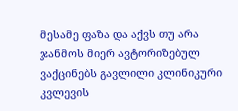მესამე ფაზა და აქვს თუ არა ჯანმოს მიერ ავტორიზებულ ვაქცინებს გავლილი კლინიკური კვლევის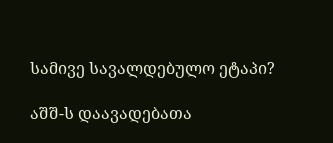სამივე სავალდებულო ეტაპი?

აშშ-ს დაავადებათა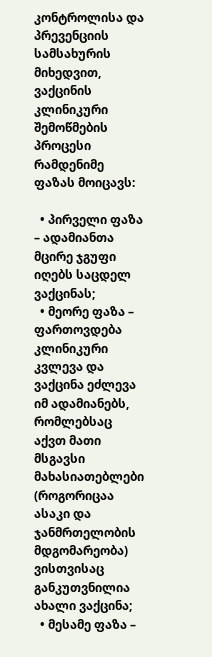კონტროლისა და პრევენციის სამსახურის მიხედვით, ვაქცინის კლინიკური შემოწმების პროცესი რამდენიმე ფაზას მოიცავს:

  • პირველი ფაზა – ადამიანთა მცირე ჯგუფი იღებს საცდელ ვაქცინას;
  • მეორე ფაზა –  ფართოვდება კლინიკური კვლევა და ვაქცინა ეძლევა იმ ადამიანებს, რომლებსაც აქვთ მათი მსგავსი მახასიათებლები (როგორიცაა ასაკი და ჯანმრთელობის მდგომარეობა) ვისთვისაც განკუთვნილია ახალი ვაქცინა;
  • მესამე ფაზა –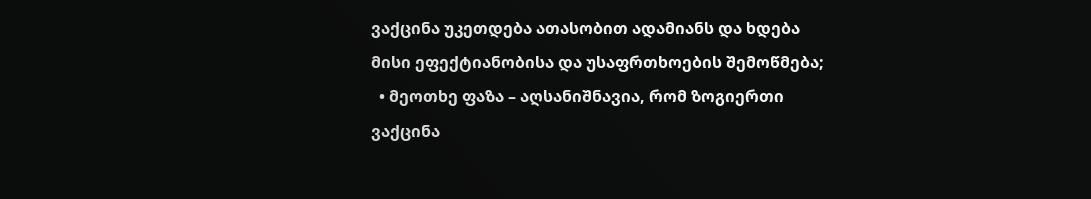ვაქცინა უკეთდება ათასობით ადამიანს და ხდება მისი ეფექტიანობისა და უსაფრთხოების შემოწმება;
  • მეოთხე ფაზა – აღსანიშნავია, რომ ზოგიერთი ვაქცინა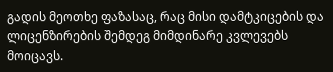გადის მეოთხე ფაზასაც, რაც მისი დამტკიცების და ლიცენზირების შემდეგ მიმდინარე კვლევებს მოიცავს.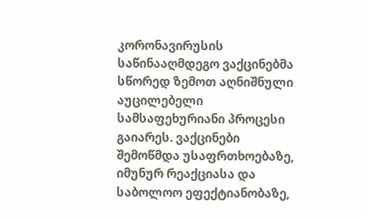კორონავირუსის საწინააღმდეგო ვაქცინებმა სწორედ ზემოთ აღნიშნული აუცილებელი სამსაფეხურიანი პროცესი გაიარეს. ვაქცინები შემოწმდა უსაფრთხოებაზე, იმუნურ რეაქციასა და საბოლოო ეფექტიანობაზე,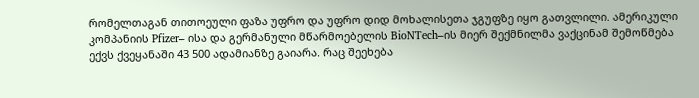რომელთაგან თითოეული ფაზა უფრო და უფრო დიდ მოხალისეთა ჯგუფზე იყო გათვლილი. ამერიკული კომპანიის Pfizer– ისა და გერმანული მწარმოებელის BioNTech–ის მიერ შექმნილმა ვაქცინამ შემოწმება ექვს ქვეყანაში 43 500 ადამიანზე გაიარა. რაც შეეხება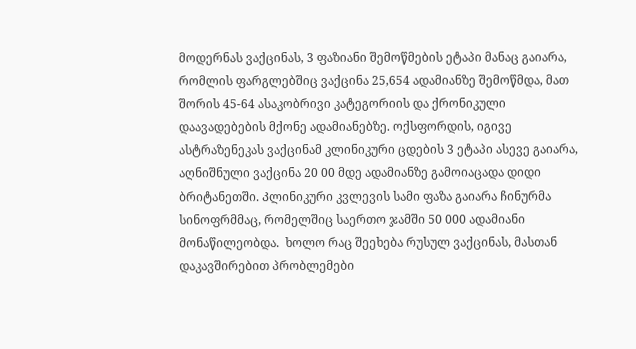მოდერნას ვაქცინას, 3 ფაზიანი შემოწმების ეტაპი მანაც გაიარა, რომლის ფარგლებშიც ვაქცინა 25,654 ადამიანზე შემოწმდა, მათ შორის 45-64 ასაკობრივი კატეგორიის და ქრონიკული დაავადებების მქონე ადამიანებზე. ოქსფორდის, იგივე ასტრაზენეკას ვაქცინამ კლინიკური ცდების 3 ეტაპი ასევე გაიარა, აღნიშნული ვაქცინა 20 00 მდე ადამიანზე გამოიაცადა დიდი ბრიტანეთში. Კლინიკური კვლევის სამი ფაზა გაიარა ჩინურმა სინოფრმმაც, რომელშიც საერთო ჯამში 50 000 ადამიანი მონაწილეობდა.  ხოლო რაც შეეხება რუსულ ვაქცინას, მასთან დაკავშირებით პრობლემები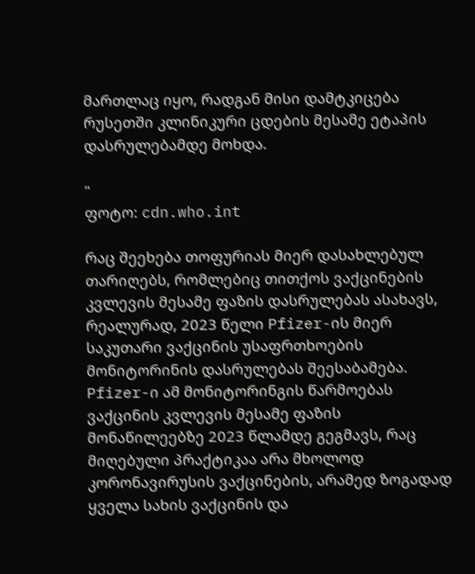მართლაც იყო, რადგან მისი დამტკიცება რუსეთში კლინიკური ცდების მესამე ეტაპის დასრულებამდე მოხდა.

"
ფოტო: cdn.who.int

რაც შეეხება თოფურიას მიერ დასახლებულ თარიღებს, რომლებიც თითქოს ვაქცინების კვლევის მესამე ფაზის დასრულებას ასახავს, რეალურად, 2023 წელი Pfizer-ის მიერ საკუთარი ვაქცინის უსაფრთხოების მონიტორინის დასრულებას შეესაბამება. Pfizer-ი ამ მონიტორინგის წარმოებას ვაქცინის კვლევის მესამე ფაზის მონაწილეებზე 2023 წლამდე გეგმავს, რაც მიღებული პრაქტიკაა არა მხოლოდ კორონავირუსის ვაქცინების, არამედ ზოგადად ყველა სახის ვაქცინის და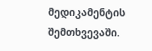მედიკამენტის შემთხვევაში.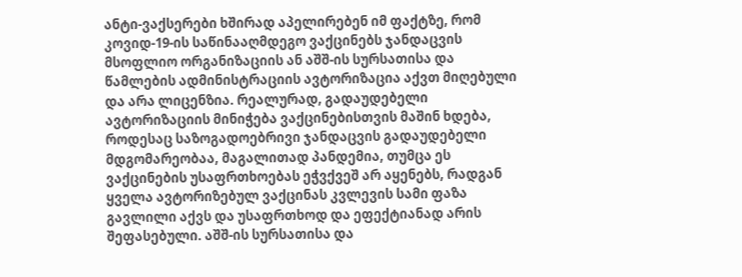ანტი-ვაქსერები ხშირად აპელირებენ იმ ფაქტზე, რომ კოვიდ-19-ის საწინააღმდეგო ვაქცინებს ჯანდაცვის მსოფლიო ორგანიზაციის ან აშშ-ის სურსათისა და წამლების ადმინისტრაციის ავტორიზაცია აქვთ მიღებული და არა ლიცენზია. რეალურად, გადაუდებელი ავტორიზაციის მინიჭება ვაქცინებისთვის მაშინ ხდება, როდესაც საზოგადოებრივი ჯანდაცვის გადაუდებელი მდგომარეობაა, მაგალითად პანდემია, თუმცა ეს ვაქცინების უსაფრთხოებას ეჭვქვეშ არ აყენებს, რადგან ყველა ავტორიზებულ ვაქცინას კვლევის სამი ფაზა გავლილი აქვს და უსაფრთხოდ და ეფექტიანად არის შეფასებული. აშშ-ის სურსათისა და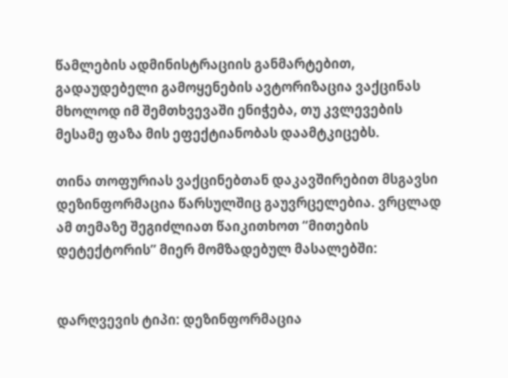წამლების ადმინისტრაციის განმარტებით, გადაუდებელი გამოყენების ავტორიზაცია ვაქცინას მხოლოდ იმ შემთხვევაში ენიჭება, თუ კვლევების მესამე ფაზა მის ეფექტიანობას დაამტკიცებს.

თინა თოფურიას ვაქცინებთან დაკავშირებით მსგავსი დეზინფორმაცია წარსულშიც გაუვრცელებია. ვრცლად ამ თემაზე შეგიძლიათ წაიკითხოთ “მითების დეტექტორის” მიერ მომზადებულ მასალებში:


დარღვევის ტიპი: დეზინფორმაცია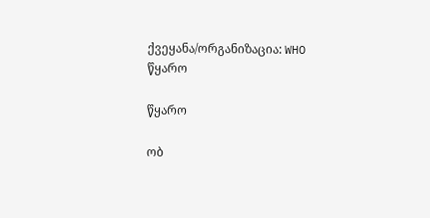ქვეყანა/ორგანიზაცია: WHO
წყარო

წყარო

ობ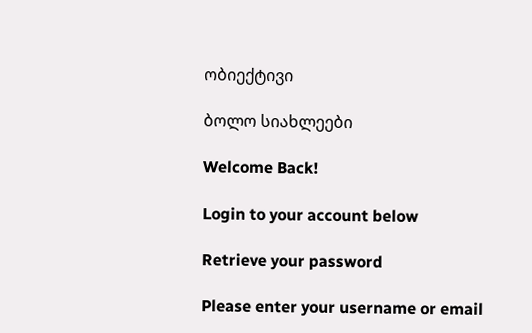ობიექტივი

ბოლო სიახლეები

Welcome Back!

Login to your account below

Retrieve your password

Please enter your username or email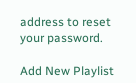address to reset your password.

Add New Playlist